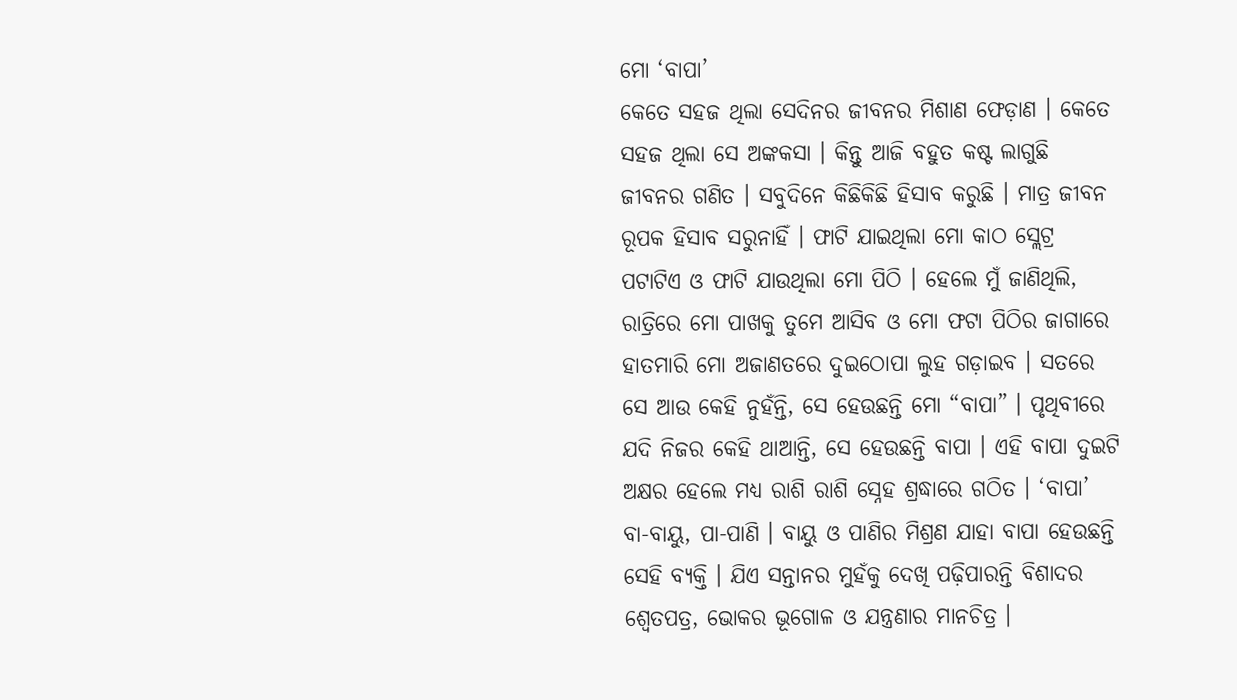ମୋ ‘ବାପା’
କେତେ ସହଜ ଥିଲା ସେଦିନର ଜୀବନର ମିଶାଣ ଫେଡ଼ାଣ । କେତେ ସହଜ ଥିଲା ସେ ଅଙ୍କକସା । କିନ୍ତୁ ଆଜି ବହୁତ କଷ୍ଟ ଲାଗୁଛି ଜୀବନର ଗଣିତ । ସବୁଦିନେ କିଛିକିଛି ହିସାବ କରୁଛି । ମାତ୍ର ଜୀବନ ରୂପକ ହିସାବ ସରୁନାହିଁ । ଫାଟି ଯାଇଥିଲା ମୋ କାଠ ସ୍ଲେଟ୍ର ପଟାଟିଏ ଓ ଫାଟି ଯାଉଥିଲା ମୋ ପିଠି । ହେଲେ ମୁଁ ଜାଣିଥିଲି, ରାତ୍ରିରେ ମୋ ପାଖକୁ ତୁମେ ଆସିବ ଓ ମୋ ଫଟା ପିଠିର ଜାଗାରେ ହାତମାରି ମୋ ଅଜାଣତରେ ଦୁଇଠୋପା ଲୁହ ଗଡ଼ାଇବ । ସତରେ ସେ ଆଉ କେହି ନୁହଁନ୍ତି, ସେ ହେଉଛନ୍ତି ମୋ “ବାପା” । ପୃଥିବୀରେ ଯଦି ନିଜର କେହି ଥାଆନ୍ତି, ସେ ହେଉଛନ୍ତି ବାପା । ଏହି ବାପା ଦୁଇଟି ଅକ୍ଷର ହେଲେ ମଧ୍ୟ ରାଶି ରାଶି ସ୍ନେହ ଶ୍ରଦ୍ଧାରେ ଗଠିତ । ‘ବାପା’ ବା-ବାୟୁ, ପା-ପାଣି । ବାୟୁ ଓ ପାଣିର ମିଶ୍ରଣ ଯାହା ବାପା ହେଉଛନ୍ତି ସେହି ବ୍ୟକ୍ତି । ଯିଏ ସନ୍ତାନର ମୁହଁକୁ ଦେଖି ପଢ଼ିପାରନ୍ତି ବିଶାଦର ଶ୍ୱେତପତ୍ର, ଭୋକର ଭୂଗୋଳ ଓ ଯନ୍ତ୍ରଣାର ମାନଚିତ୍ର ।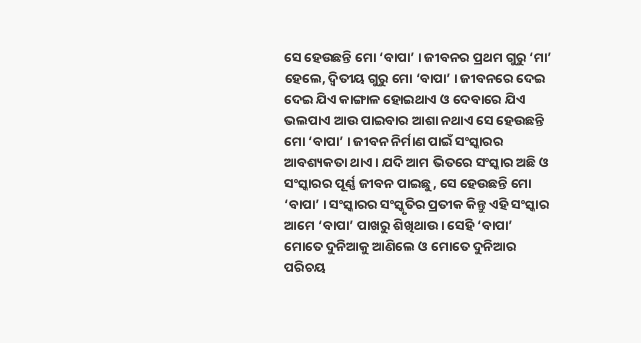ସେ ହେଉଛନ୍ତି ମୋ ‘ବାପା’ । ଜୀବନର ପ୍ରଥମ ଗୁରୁ ‘ମା’ ହେଲେ, ଦ୍ୱିତୀୟ ଗୁରୁ ମୋ ‘ବାପା’ । ଜୀବନରେ ଦେଇ ଦେଇ ଯିଏ କାଙ୍ଗାଳ ହୋଇଥାଏ ଓ ଦେବାରେ ଯିଏ ଭଲପାଏ ଆଉ ପାଇବାର ଆଶା ନଥାଏ ସେ ହେଉଛନ୍ତି ମୋ ‘ବାପା’ । ଜୀବନ ନିର୍ମାଣ ପାଇଁ ସଂସ୍କାରର ଆବଶ୍ୟକତା ଥାଏ । ଯଦି ଆମ ଭିତରେ ସଂସ୍କାର ଅଛି ଓ ସଂସ୍କାରର ପୂର୍ଣ୍ଣ ଜୀବନ ପାଇଛୁ, ସେ ହେଉଛନ୍ତି ମୋ ‘ବାପା’ । ସଂସ୍କାରର ସଂସ୍କୃତିର ପ୍ରତୀକ କିନ୍ତୁ ଏହି ସଂସ୍କାର ଆମେ ‘ବାପା’ ପାଖରୁ ଶିଖିଥାଉ । ସେହି ‘ବାପା’ ମୋତେ ଦୁନିଆକୁ ଆଣିଲେ ଓ ମୋତେ ଦୁନିଆର ପରିଚୟ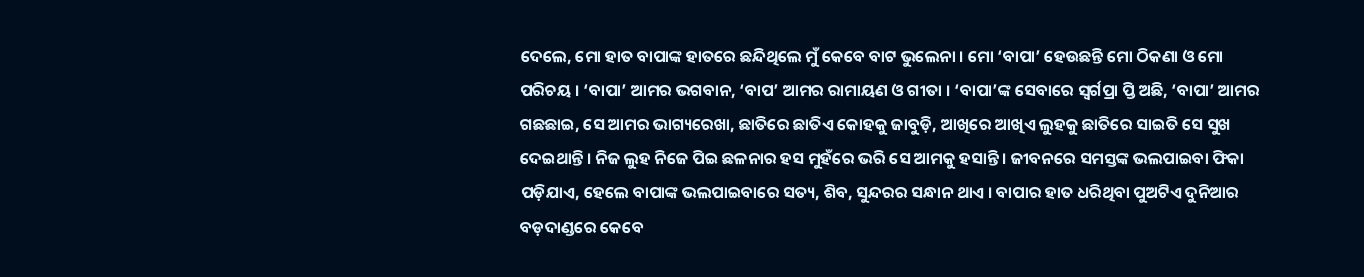ଦେଲେ, ମୋ ହାତ ବାପାଙ୍କ ହାତରେ ଛନ୍ଦିଥିଲେ ମୁଁ କେବେ ବାଟ ଭୁଲେନା । ମୋ ‘ବାପା’ ହେଉଛନ୍ତି ମୋ ଠିକଣା ଓ ମୋ ପରିଚୟ । ‘ବାପା’ ଆମର ଭଗବାନ, ‘ବାପ’ ଆମର ରାମାୟଣ ଓ ଗୀତା । ‘ବାପା’ଙ୍କ ସେବାରେ ସ୍ୱର୍ଗପ୍ରା ପ୍ତି ଅଛି, ‘ବାପା’ ଆମର ଗଛଛାଇ, ସେ ଆମର ଭାଗ୍ୟରେଖା, ଛାତିରେ ଛାତିଏ କୋହକୁ ଜାବୁଡ଼ି, ଆଖିରେ ଆଖିଏ ଲୁହକୁ ଛାତିରେ ସାଇତି ସେ ସୁଖ ଦେଇଥାନ୍ତି । ନିଜ ଲୁହ ନିଜେ ପିଇ ଛଳନାର ହସ ମୁହଁରେ ଭରି ସେ ଆମକୁ ହସାନ୍ତି । ଜୀବନରେ ସମସ୍ତଙ୍କ ଭଲପାଇବା ଫିକା ପଡ଼ିଯାଏ, ହେଲେ ବାପାଙ୍କ ଭଲପାଇବାରେ ସତ୍ୟ, ଶିବ, ସୁନ୍ଦରର ସନ୍ଧାନ ଥାଏ । ବାପାର ହାତ ଧରିଥିବା ପୁଅଟିଏ ଦୁନିଆର ବଡ଼ଦାଣ୍ଡରେ କେବେ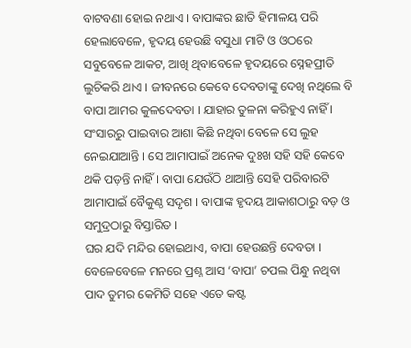ବାଟବଣା ହୋଇ ନଥାଏ । ବାପାଙ୍କର ଛାତି ହିମାଳୟ ପରି ହେଲାବେଳେ, ହୃଦୟ ହେଉଛି ବସୁଧା ମାଟି ଓ ଓଠରେ ସବୁବେଳେ ଆକଟ, ଆଖି ଥିବାବେଳେ ହୃଦୟରେ ସ୍ନେହପ୍ରୀତି ଲୁଚିକରି ଥାଏ । ଜୀବନରେ କେବେ ଦେବତାଙ୍କୁ ଦେଖି ନଥିଲେ ବି ବାପା ଆମର କୁଳଦେବତା । ଯାହାର ତୁଳନା କରିହୁଏ ନାହିଁ । ସଂସାରରୁ ପାଇବାର ଆଶା କିଛି ନଥିବା ବେଳେ ସେ ଲୁହ ନେଇଯାଆନ୍ତି । ସେ ଆମାପାଇଁ ଅନେକ ଦୁଃଖ ସହି ସହି କେବେ ଥକି ପଡ଼ନ୍ତି ନାହିଁ । ବାପା ଯେଉଁଠି ଥାଆନ୍ତି ସେହି ପରିବାରଟି ଆମାପାଇଁ ବୈକୁଣ୍ଠ ସଦୃଶ । ବାପାଙ୍କ ହୃଦୟ ଆକାଶଠାରୁ ବଡ଼ ଓ ସମୁଦ୍ରଠାରୁ ବିସ୍ତାରିତ ।
ଘର ଯଦି ମନ୍ଦିର ହୋଇଥାଏ, ବାପା ହେଉଛନ୍ତି ଦେବତା । ବେଳେବେଳେ ମନରେ ପ୍ରଶ୍ନ ଆସ ‘ବାପା’ ଚପଲ ପିନ୍ଧୁ ନଥିବା ପାଦ ତୁମର କେମିତି ସହେ ଏତେ କଷ୍ଟ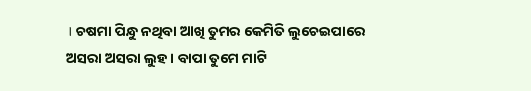। ଚଷମା ପିନ୍ଧୁ ନଥିବା ଆଖି ତୁମର କେମିତି ଲୁଚେଇପାରେ ଅସରା ଅସରା ଲୁହ । ବାପା ତୁମେ ମାଟି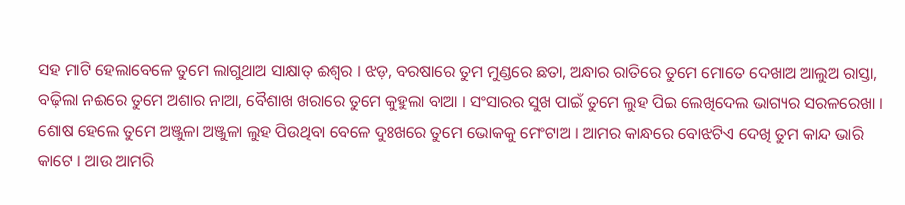ସହ ମାଟି ହେଲାବେଳେ ତୁମେ ଲାଗୁଥାଅ ସାକ୍ଷାତ୍ ଈଶ୍ୱର । ଝଡ଼, ବରଷାରେ ତୁମ ମୁଣ୍ଡରେ ଛତା, ଅନ୍ଧାର ରାତିରେ ତୁମେ ମୋତେ ଦେଖାଅ ଆଲୁଅ ରାସ୍ତା, ବଢ଼ିଲା ନଈରେ ତୁମେ ଅଶାର ନାଆ, ବୈଶାଖ ଖରାରେ ତୁମେ କୁହୁଲା ବାଆ । ସଂସାରର ସୁଖ ପାଇଁ ତୁମେ ଲୁହ ପିଇ ଲେଖିଦେଲ ଭାଗ୍ୟର ସରଳରେଖା । ଶୋଷ ହେଲେ ତୁମେ ଅଞ୍ଜୁଳା ଅଞ୍ଜୁଳା ଲୁହ ପିଉଥିବା ବେଳେ ଦୁଃଖରେ ତୁମେ ଭୋକକୁ ମେଂଟାଅ । ଆମର କାନ୍ଧରେ ବୋଝଟିଏ ଦେଖି ତୁମ କାନ୍ଦ ଭାରି କାଟେ । ଆଉ ଆମରି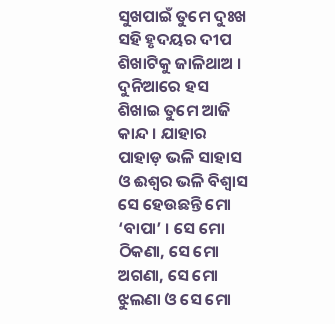ସୁଖପାଇଁ ତୁମେ ଦୁଃଖ ସହି ହୃଦୟର ଦୀପ ଶିଖାଟିକୁ ଜାଳିଥାଅ । ଦୁନିଆରେ ହସ ଶିଖାଇ ତୁମେ ଆଜି କାନ୍ଦ । ଯାହାର ପାହାଡ଼ ଭଳି ସାହାସ ଓ ଈଶ୍ୱର ଭଳି ବିଶ୍ୱାସ ସେ ହେଉଛନ୍ତି ମୋ ‘ବାପା’ । ସେ ମୋ ଠିକଣା, ସେ ମୋ ଅଗଣା, ସେ ମୋ ଝୁଲଣା ଓ ସେ ମୋ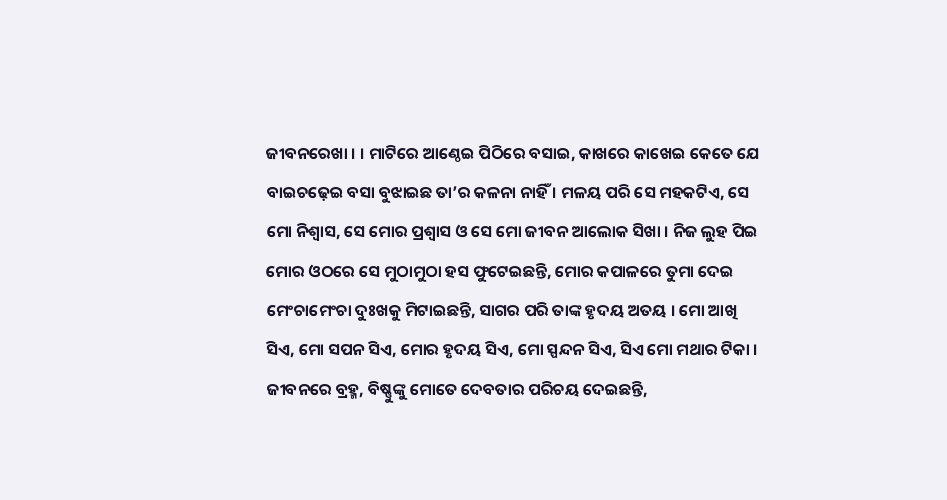ଜୀବନରେଖା । । ମାଟିରେ ଆଣ୍ଠେଇ ପିଠିରେ ବସାଇ, କାଖରେ କାଖେଇ କେତେ ଯେ ବାଇଚଢ଼େଇ ବସା ବୁଝାଇଛ ତା’ର କଳନା ନାହିଁ । ମଳୟ ପରି ସେ ମହକଟିଏ, ସେ ମୋ ନିଶ୍ୱାସ, ସେ ମୋର ପ୍ରଶ୍ୱାସ ଓ ସେ ମୋ ଜୀବନ ଆଲୋକ ସିଖା । ନିଜ ଲୁହ ପିଇ ମୋର ଓଠରେ ସେ ମୁଠାମୁଠା ହସ ଫୁଟେଇଛନ୍ତି, ମୋର କପାଳରେ ତୁମା ଦେଇ ମେଂଚାମେଂଚା ଦୁଃଖକୁ ମିଟାଇଛନ୍ତି, ସାଗର ପରି ତାଙ୍କ ହୃଦୟ ଅତୟ । ମୋ ଆଖି ସିଏ, ମୋ ସପନ ସିଏ, ମୋର ହୃଦୟ ସିଏ, ମୋ ସ୍ପନ୍ଦନ ସିଏ, ସିଏ ମୋ ମଥାର ଟିକା । ଜୀବନରେ ବ୍ରହ୍ମ, ବିଷ୍ଣୁଙ୍କୁ ମୋତେ ଦେବତାର ପରିଚୟ ଦେଇଛନ୍ତି,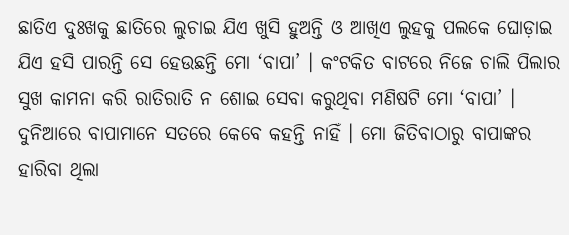ଛାତିଏ ଦୁଃଖକୁ ଛାତିରେ ଲୁଚାଇ ଯିଏ ଖୁସି ହୁଅନ୍ତି ଓ ଆଖିଏ ଲୁହକୁ ପଲକେ ଘୋଡ଼ାଇ ଯିଏ ହସି ପାରନ୍ତି ସେ ହେଉଛନ୍ତି ମୋ ‘ବାପା’ । କଂଟକିତ ବାଟରେ ନିଜେ ଚାଲି ପିଲାର ସୁଖ କାମନା କରି ରାତିରାତି ନ ଶୋଇ ସେବା କରୁଥିବା ମଣିଷଟି ମୋ ‘ବାପା’ । ଦୁନିଆରେ ବାପାମାନେ ସତରେ କେବେ କହନ୍ତି ନାହିଁ । ମୋ ଜିତିବାଠାରୁ ବାପାଙ୍କର ହାରିବା ଥିଲା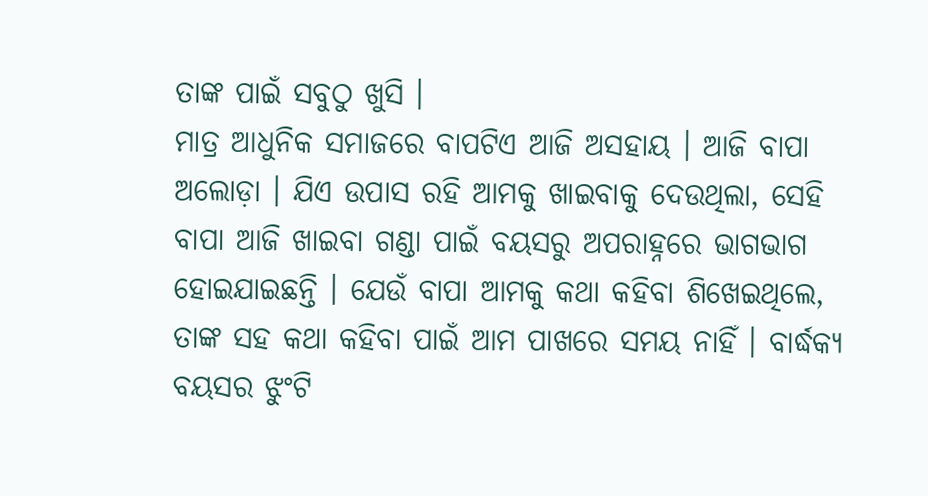ତାଙ୍କ ପାଇଁ ସବୁଠୁ ଖୁସି ।
ମାତ୍ର ଆଧୁନିକ ସମାଜରେ ବାପଟିଏ ଆଜି ଅସହାୟ । ଆଜି ବାପା ଅଲୋଡ଼ା । ଯିଏ ଉପାସ ରହି ଆମକୁ ଖାଇବାକୁ ଦେଉଥିଲା, ସେହି ବାପା ଆଜି ଖାଇବା ଗଣ୍ଡା ପାଇଁ ବୟସରୁ ଅପରାହ୍ନରେ ଭାଗଭାଗ ହୋଇଯାଇଛନ୍ତି । ଯେଉଁ ବାପା ଆମକୁ କଥା କହିବା ଶିଖେଇଥିଲେ, ତାଙ୍କ ସହ କଥା କହିବା ପାଇଁ ଆମ ପାଖରେ ସମୟ ନାହିଁ । ବାର୍ଦ୍ଧକ୍ୟ ବୟସର ଝୁଂଟି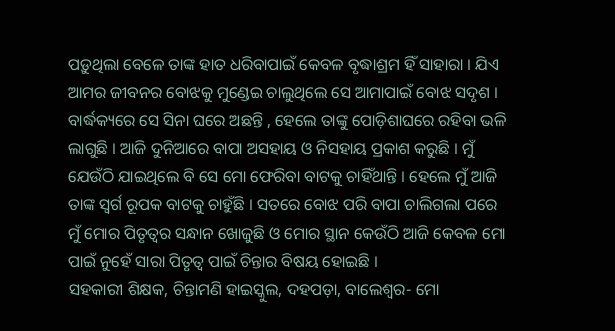ପଡ଼ୁଥିଲା ବେଳେ ତାଙ୍କ ହାତ ଧରିବାପାଇଁ କେବଳ ବୃଦ୍ଧାଶ୍ରମ ହିଁ ସାହାରା । ଯିଏ ଆମର ଜୀବନର ବୋଝକୁ ମୁଣ୍ଡେଇ ଚାଲୁଥିଲେ ସେ ଆମାପାଇଁ ବୋଝ ସଦୃଶ । ବାର୍ଦ୍ଧକ୍ୟରେ ସେ ସିନା ଘରେ ଅଛନ୍ତି , ହେଲେ ତାଙ୍କୁ ପୋଡ଼ିଶାଘରେ ରହିବା ଭଳି ଲାଗୁଛି । ଆଜି ଦୁନିଆରେ ବାପା ଅସହାୟ ଓ ନିସହାୟ ପ୍ରକାଶ କରୁଛି । ମୁଁ ଯେଉଁଠି ଯାଇଥିଲେ ବି ସେ ମୋ ଫେରିବା ବାଟକୁ ଚାହିଁଥାନ୍ତି । ହେଲେ ମୁଁ ଆଜି ତାଙ୍କ ସ୍ୱର୍ଗ ରୂପକ ବାଟକୁ ଚାହୁଁଛି । ସତରେ ବୋଝ ପରି ବାପା ଚାଲିଗଲା ପରେ ମୁଁ ମୋର ପିତୃତ୍ୱର ସନ୍ଧାନ ଖୋଜୁଛି ଓ ମୋର ସ୍ଥାନ କେଉଁଠି ଆଜି କେବଳ ମୋ ପାଇଁ ନୁହେଁ ସାରା ପିତୃତ୍ୱ ପାଇଁ ଚିନ୍ତାର ବିଷୟ ହୋଇଛି ।
ସହକାରୀ ଶିକ୍ଷକ, ଚିନ୍ତାମଣି ହାଇସ୍କୁଲ, ଦହପଡ଼ା, ବାଲେଶ୍ୱର- ମୋ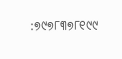:୭୯୭୮୩୭୮୧୯୯